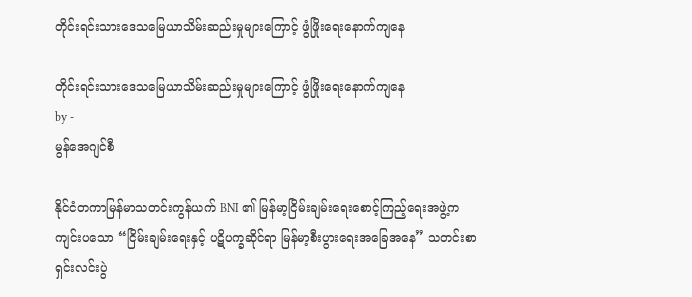တိုင်းရင်းသားဒေသမြေယာသိမ်းဆည်းမှုများကြောင့် ဖွံဖြိုးရေးနောက်ကျနေ

တိုင်းရင်းသားဒေသမြေယာသိမ်းဆည်းမှုများကြောင့် ဖွံဖြိုးရေးနောက်ကျနေ
by -
မွန်အေဂျင်စီ

နိုင်ငံတကာမြန်မာသတင်းကွန်ယက် BNI ၏ မြန်မာ့ငြိမ်းချမ်းရေးစောင့်ကြည့်ရေးအဖွဲ့က ကျင်းပသော “ငြိမ်းချမ်းရေးနှင့် ပဋိပက္ခဆိုင်ရာ မြန်မာ့စီးပွားရေးအခြေအနေ” သတင်းစာရှင်းလင်းပွဲ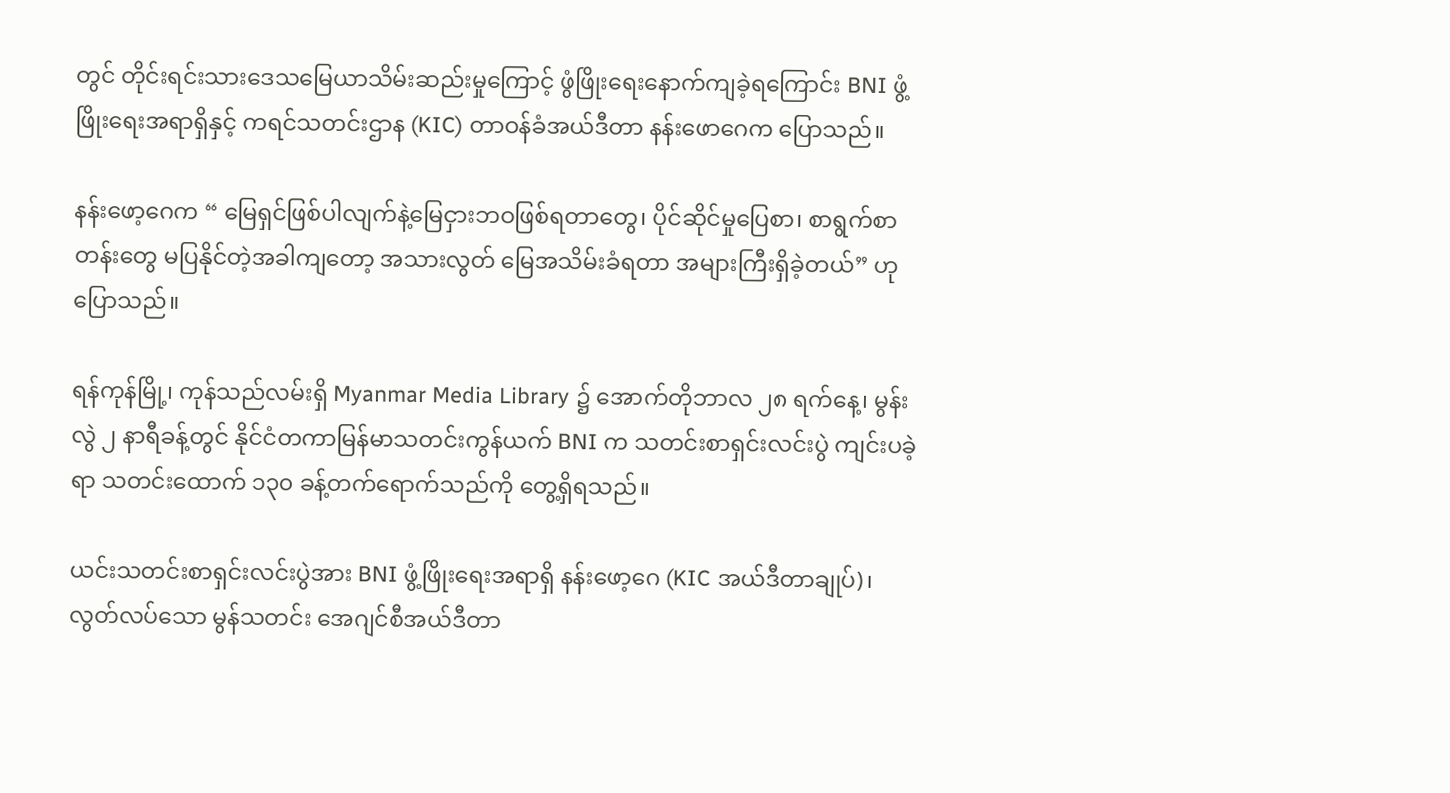တွင် တိုင်းရင်းသားဒေသမြေယာသိမ်းဆည်းမှုကြောင့် ဖွံဖြိုးရေးနောက်ကျခဲ့ရကြောင်း BNI ဖွံ့ဖြိုးရေးအရာရှိနှင့် ကရင်သတင်းဌာန (KIC) တာဝန်ခံအယ်ဒီတာ နန်းဖောဂေက ပြောသည်။

နန်းဖော့ဂေက “ မြေရှင်ဖြစ်ပါလျက်နဲ့မြေငှားဘဝဖြစ်ရတာတွေ၊ ပိုင်ဆိုင်မှုပြေစာ၊ စာရွက်စာတန်းတွေ မပြနိုင်တဲ့အခါကျတော့ အသားလွတ် မြေအသိမ်းခံရတာ အများကြီးရှိခဲ့တယ်” ဟု ပြောသည်။

ရန်ကုန်မြို့၊ ကုန်သည်လမ်းရှိ Myanmar Media Library ၌ အောက်တိုဘာလ ၂၈ ရက်နေ့၊ မွန်းလွဲ ၂ နာရီခန့်တွင် နိုင်ငံတကာမြန်မာသတင်းကွန်ယက် BNI က သတင်းစာရှင်းလင်းပွဲ ကျင်းပခဲ့ရာ သတင်းထောက် ၁၃၀ ခန့်တက်ရောက်သည်ကို တွေ့ရှိရသည်။

ယင်းသတင်းစာရှင်းလင်းပွဲအား BNI ဖွံ့ဖြိုးရေးအရာရှိ နန်းဖော့ဂေ (KIC အယ်ဒီတာချုပ်)၊ လွတ်လပ်သော မွန်သတင်း အေဂျင်စီအယ်ဒီတာ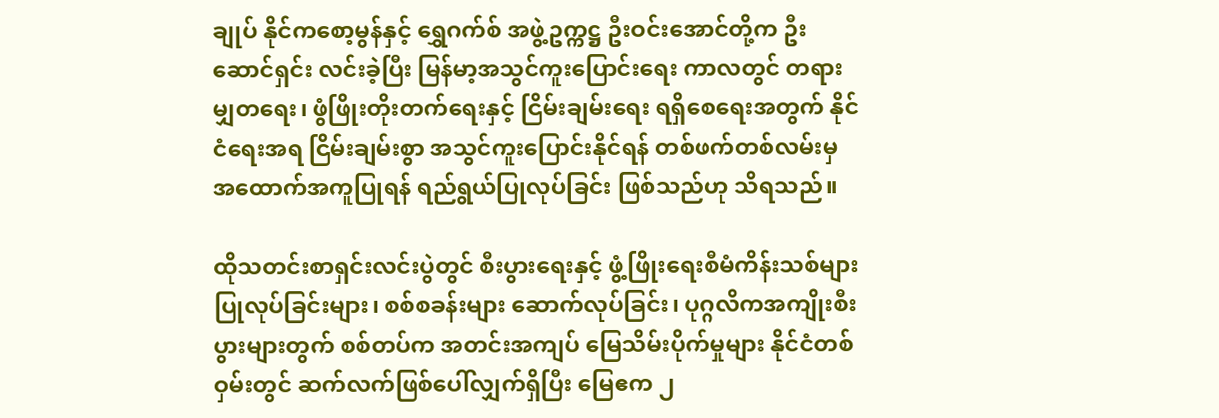ချုပ် နိုင်ကစော့မွန်နှင့် ရွှေဂက်စ် အဖွဲ့ဥက္ကဋ္ဌ ဦးဝင်းအောင်တို့က ဦးဆောင်ရှင်း လင်းခဲ့ပြီး မြန်မာ့အသွင်ကူးပြောင်းရေး ကာလတွင် တရားမျှတရေး၊ ဖွံဖြိုးတိုးတက်ရေးနှင့် ငြိမ်းချမ်းရေး ရရှိစေရေးအတွက် နိုင်ငံရေးအရ ငြိမ်းချမ်းစွာ အသွင်ကူးပြောင်းနိုင်ရန် တစ်ဖက်တစ်လမ်းမှ အထောက်အကူပြုရန် ရည်ရွယ်ပြုလုပ်ခြင်း ဖြစ်သည်ဟု သိရသည်။

ထိုသတင်းစာရှင်းလင်းပွဲတွင် စီးပွားရေးနှင့် ဖွံ့ဖြိုးရေးစီမံကိန်းသစ်များပြုလုပ်ခြင်းများ၊ စစ်စခန်းများ ဆောက်လုပ်ခြင်း၊ ပုဂ္ဂလိကအကျိုးစီးပွားများတွက် စစ်တပ်က အတင်းအကျပ် မြေသိမ်းပိုက်မှုများ နိုင်ငံတစ်ဝှမ်းတွင် ဆက်လက်ဖြစ်ပေါ်လျှက်ရှိပြီး မြေဧက ၂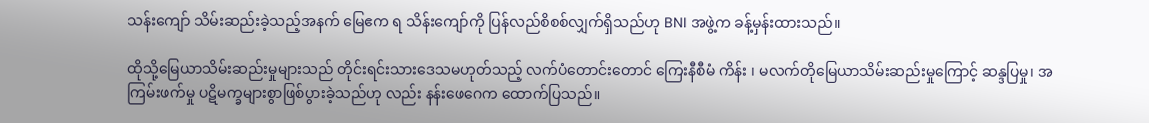သန်းကျော် သိမ်းဆည်းခဲ့သည့်အနက် မြေဧက ရ သိန်းကျော်ကို ပြန်လည်စိစစ်လျှက်ရှိသည်ဟု BNI အဖွဲ့က ခန့်မှန်းထားသည်။

ထိုသို့မြေယာသိမ်းဆည်းမှုများသည် တိုင်းရင်းသားဒေသမဟုတ်သည့် လက်ပံတောင်းတောင် ကြေးနီစီမံ ကိန်း ၊ မလက်တိုမြေယာသိမ်းဆည်းမှုကြောင့် ဆန္ဒပြမှု၊ အကြမ်းဖက်မှု ပဋိမက္ခများစွာဖြစ်ပွားခဲ့သည်ဟု လည်း နန်းဖေဂေက ထောက်ပြသည်။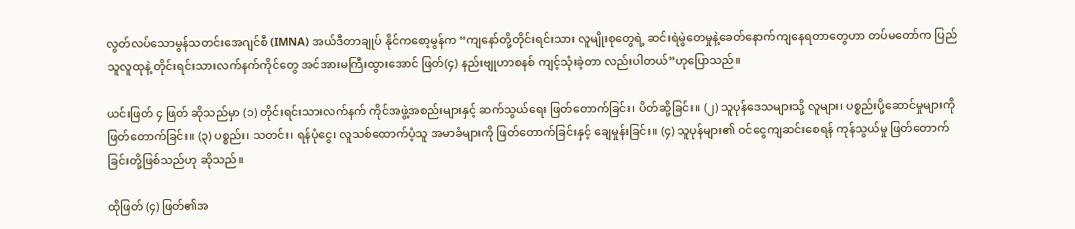လွတ်လပ်သောမွန်သတင်းအေဂျင်စီ (IMNA) အယ်ဒီတာချုပ် နိုင်ကစော့မွန်က “ကျနော်တို့တိုင်းရင်းသား လူမျိုးစုတွေရဲ့ ဆင်းရဲမွဲတေမှုနဲ့ခေတ်နောက်ကျနေရတာတွေဟာ တပ်မတော်က ပြည်သူလူထုနဲ့ တိုင်းရင်းသားလက်နက်ကိုင်တွေ အင်အားမကြီးထွားအောင် ဖြတ်(၄) နည်းဗျုဟာစနစ် ကျင့်သုံးခဲ့တာ လည်းပါတယ်”ဟုပြောသည်။

ယင်းဖြတ် ၄ ဖြတ် ဆိုသည်မှာ (၁) တိုင်းရင်းသားလက်နက် ကိုင်အဖွဲ့အစည်းများနှင့် ဆက်သွယ်ရေး ဖြတ်တောက်ခြင်း၊ ပိတ်ဆို့ခြင်း။ (၂) သူပုန်ဒေသများသို့ လူများ၊ ပစ္စည်းပို့ဆောင်မှုများကို ဖြတ်တောက်ခြင်း။ (၃) ပစ္စည်း၊ သတင်း၊ ရန်ပုံငွေ၊ လူသစ်ထောက်ပံ့သူ အမာခံများကို ဖြတ်တောက်ခြင်းနှင့် ချေမှုန်းခြင်း။ (၄) သူပုန်များ၏ ဝင်ငွေကျဆင်းစေရန် ကုန်သွယ်မှု ဖြတ်တောက် ခြင်းတို့ဖြစ်သည်ဟု ဆိုသည်။

ထိုဖြတ် (၄) ဖြတ်၏အ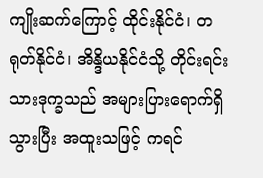ကျိုးဆက်ကြောင့် ထိုင်းနိုင်ငံ၊ တရုတ်နိုင်ငံ၊ အိန္ဒိယနိုင်ငံသို့ တိုင်းရင်းသားဒုက္ခသည် အများပြားရောက်ရှိသွားပြီး အထူးသဖြင့် ကရင်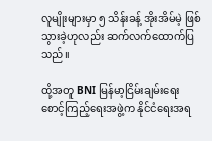လူမျိုးများမှာ ၅ သိန်းခန့် အိုးအိမ်မဲ့ ဖြစ်သွားခဲ့ဟုလည်း ဆက်လက်ထောက်ပြသည်။

ထို့အတူ BNI မြန်မာ့ငြိမ်းချမ်းရေးစောင့်ကြည့်ရေးအဖွဲ့က နိုင်ငံရေးအရ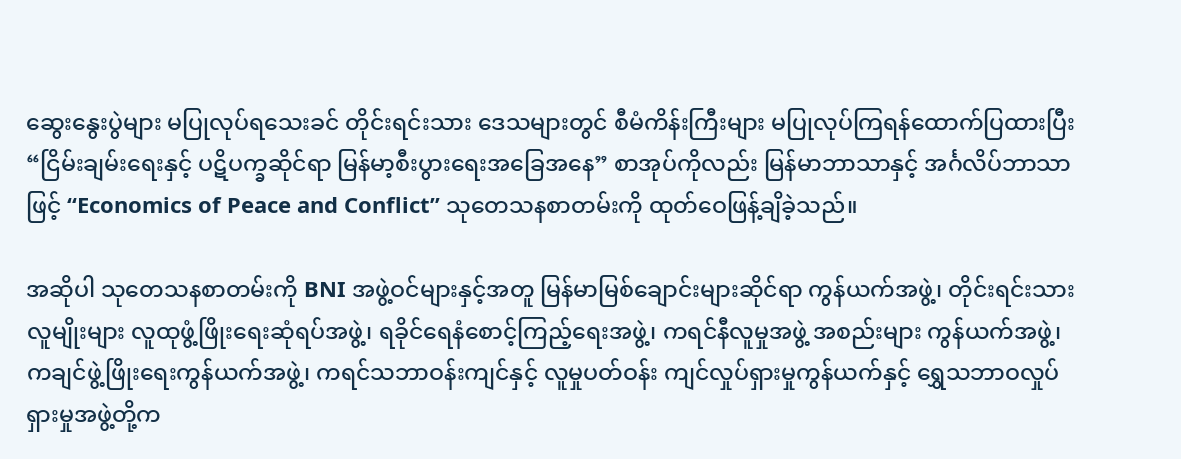ဆွေးနွေးပွဲများ မပြုလုပ်ရသေးခင် တိုင်းရင်းသား ဒေသများတွင် စီမံကိန်းကြီးများ မပြုလုပ်ကြရန်ထောက်ပြထားပြီး “ငြိမ်းချမ်းရေးနှင့် ပဋိပက္ခဆိုင်ရာ မြန်မာ့စီးပွားရေးအခြေအနေ” စာအုပ်ကိုလည်း မြန်မာဘာသာနှင့် အင်္ဂလိပ်ဘာသာဖြင့် “Economics of Peace and Conflict” သုတေသနစာတမ်းကို ထုတ်ဝေဖြန့်ချိခဲ့သည်။

အဆိုပါ သုတေသနစာတမ်းကို BNI အဖွဲ့ဝင်များနှင့်အတူ မြန်မာမြစ်ချောင်းများဆိုင်ရာ ကွန်ယက်အဖွဲ့၊ တိုင်းရင်းသားလူမျိုးများ လူထုဖွံ့ဖြိုးရေးဆုံရပ်အဖွဲ့၊ ရခိုင်ရေနံစောင့်ကြည့်ရေးအဖွဲ့၊ ကရင်နီလူမှုအဖွဲ့ အစည်းများ ကွန်ယက်အဖွဲ့၊ ကချင်ဖွဲ့ဖြိုးရေးကွန်ယက်အဖွဲ့၊ ကရင်သဘာဝန်းကျင်နှင့် လူမှုပတ်ဝန်း ကျင်လှုပ်ရှားမှုကွန်ယက်နှင့် ရွှေသဘာဝလှုပ်ရှားမှုအဖွဲ့တို့က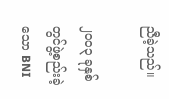ညီခဲ့သည်။

၂၀၀၃ ခုနှစ်တွင်ဖွဲ့စည်းခဲ့သော BNI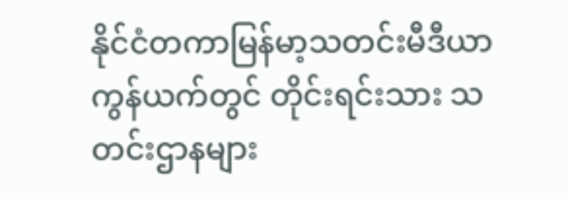နိုင်ငံတကာမြန်မာ့သတင်းမီဒီယာကွန်ယက်တွင် တိုင်းရင်းသား သတင်းဌာနများ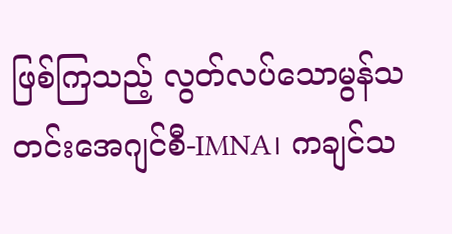ဖြစ်ကြသည့် လွတ်လပ်သောမွန်သတင်းအေဂျင်စီ-IMNA၊ ကချင်သ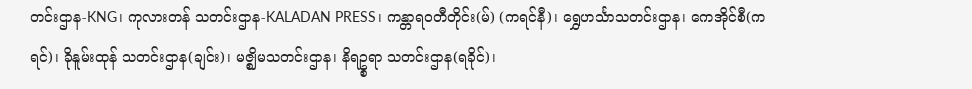တင်းဌာန-KNG၊ ကုလားတန် သတင်းဌာန-KALADAN PRESS၊ ကန္တာရဝတီတိုင်း(မ်) (ကရင်နီ)၊ ရွှေဟင်္သာသတင်းဌာန၊ ကေအိုင်စီ(ကရင်)၊ ခိုနူမ်းထုန် သတင်းဌာန(ချင်း)၊ မဇ္ဈိမသတင်းဌာန၊ နိရဥ္စရာ သတင်းဌာန(ရခိုင်)၊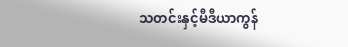သတင်းနှင့်မီဒီယာကွန်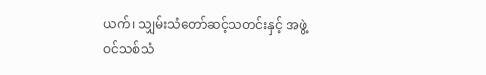ယက်၊ သျှမ်းသံတော်ဆင့်သတင်းနှင့် အဖွဲ့ဝင်သစ်သံ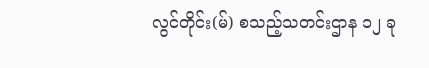လွင်တိုင်း(မ်) စသည့်သတင်းဌာန ၁၂ ခု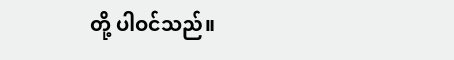တို့ ပါဝင်သည်။